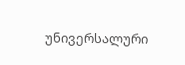უნივერსალური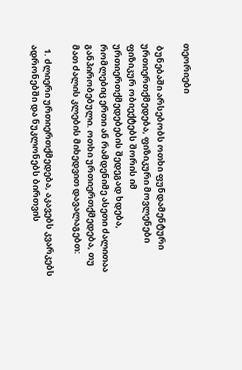თეორიები

 ბუნებაში არსებობს ოთხი ფუნდამენტური ურთიერთქმედება, ფიზიკური მოვლენები ფიზიკურ ობიექტებს შორის იმ ურთიერთქმედებების შედეგად ხდება, რომლებიც ერთი ან რამდენიმე ასეთი ძალითაა განპირობებული. ოთხი ურთიერთქმედება, თუ მათ ძალის კლების მიხედვით დავალაგებთ:

  1. ძლიერი ურთიერთქმედება, აკავებს კვარკებს ადრონებში და ნუკლონებს ბირთვის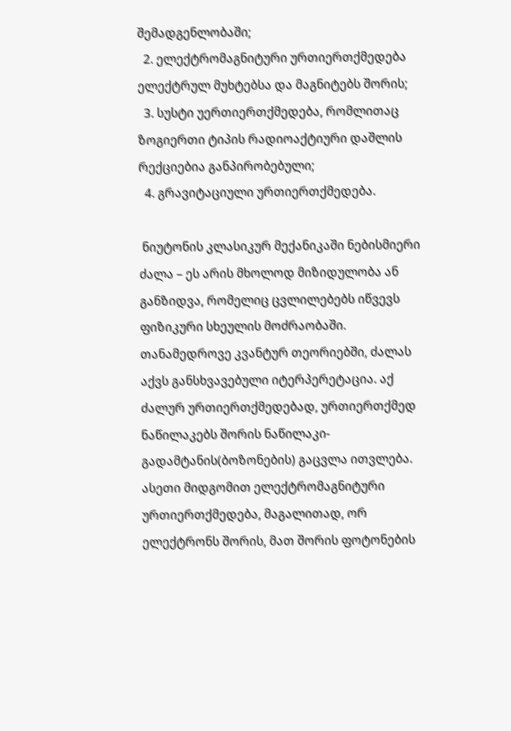შემადგენლობაში;
  2. ელექტრომაგნიტური ურთიერთქმედება ელექტრულ მუხტებსა და მაგნიტებს შორის;
  3. სუსტი უერთიერთქმედება, რომლითაც ზოგიერთი ტიპის რადიოაქტიური დაშლის რექციებია განპირობებული;
  4. გრავიტაციული ურთიერთქმედება.

 ნიუტონის კლასიკურ მექანიკაში ნებისმიერი ძალა – ეს არის მხოლოდ მიზიდულობა ან განზიდვა, რომელიც ცვლილებებს იწვევს ფიზიკური სხეულის მოძრაობაში. თანამედროვე კვანტურ თეორიებში, ძალას აქვს განსხვავებული იტერპერეტაცია. აქ ძალურ ურთიერთქმედებად, ურთიერთქმედ ნაწილაკებს შორის ნაწილაკი-გადამტანის(ბოზონების) გაცვლა ითვლება. ასეთი მიდგომით ელექტრომაგნიტური ურთიერთქმედება, მაგალითად, ორ ელექტრონს შორის, მათ შორის ფოტონების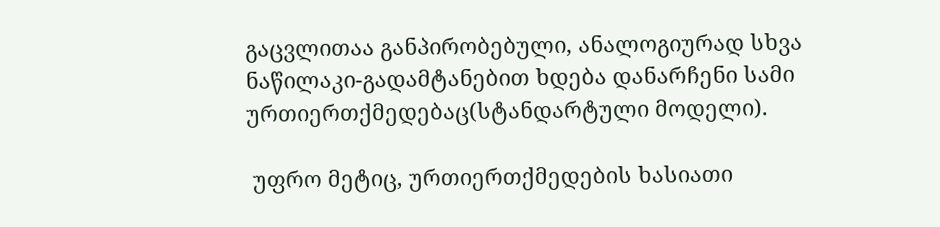გაცვლითაა განპირობებული, ანალოგიურად სხვა ნაწილაკი-გადამტანებით ხდება დანარჩენი სამი ურთიერთქმედებაც(სტანდარტული მოდელი).

 უფრო მეტიც, ურთიერთქმედების ხასიათი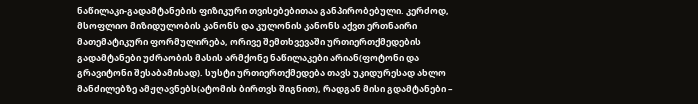ნაწილაკი-გადამტანების ფიზიკური თვისებებითაა განპირობებული. კერძოდ, მსოფლიო მიზიდულობის კანონს და კულონის კანონს აქვთ ერთნაირი მათემატიკური ფორმულირება, ორივე შემთხვევაში ურთიერთქმედების გადამტანები უძრაობის მასის არმქონე ნაწილაკები არიან(ფოტონი და გრავიტონი შესაბამისად). სუსტი ურთიერთქმედება თავს უკიდურესად ახლო მანძილებზე ამჟღავნებს(ატომის ბირთვს შიგნით), რადგან მისი გდამტანები –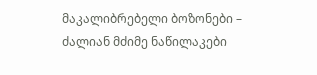მაკალიბრებელი ბოზონები – ძალიან მძიმე ნაწილაკები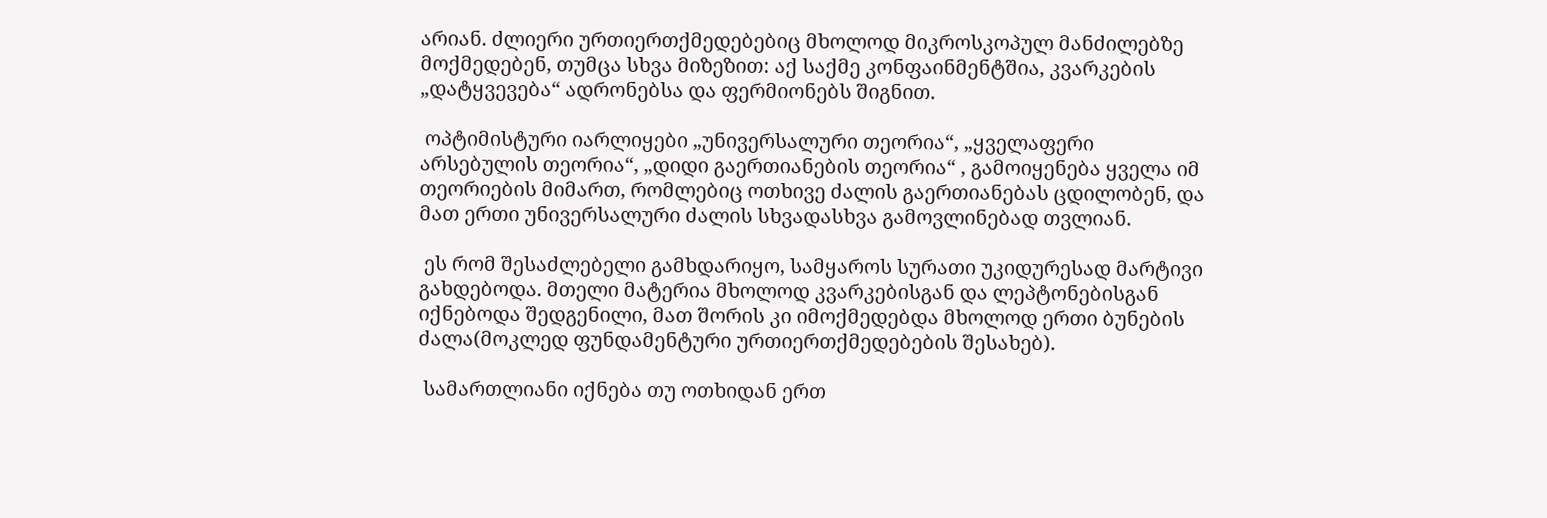არიან. ძლიერი ურთიერთქმედებებიც მხოლოდ მიკროსკოპულ მანძილებზე მოქმედებენ, თუმცა სხვა მიზეზით: აქ საქმე კონფაინმენტშია, კვარკების „დატყვევება“ ადრონებსა და ფერმიონებს შიგნით.

 ოპტიმისტური იარლიყები „უნივერსალური თეორია“, „ყველაფერი არსებულის თეორია“, „დიდი გაერთიანების თეორია“ , გამოიყენება ყველა იმ თეორიების მიმართ, რომლებიც ოთხივე ძალის გაერთიანებას ცდილობენ, და მათ ერთი უნივერსალური ძალის სხვადასხვა გამოვლინებად თვლიან.

 ეს რომ შესაძლებელი გამხდარიყო, სამყაროს სურათი უკიდურესად მარტივი გახდებოდა. მთელი მატერია მხოლოდ კვარკებისგან და ლეპტონებისგან იქნებოდა შედგენილი, მათ შორის კი იმოქმედებდა მხოლოდ ერთი ბუნების ძალა(მოკლედ ფუნდამენტური ურთიერთქმედებების შესახებ).

 სამართლიანი იქნება თუ ოთხიდან ერთ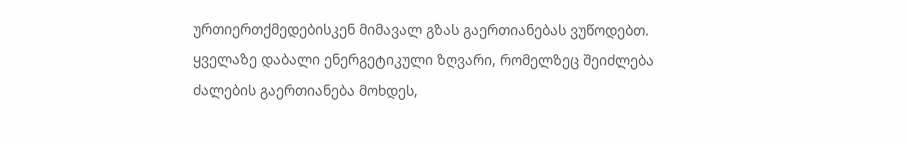ურთიერთქმედებისკენ მიმავალ გზას გაერთიანებას ვუწოდებთ. ყველაზე დაბალი ენერგეტიკული ზღვარი, რომელზეც შეიძლება ძალების გაერთიანება მოხდეს,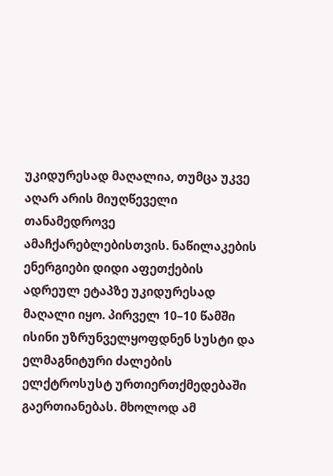უკიდურესად მაღალია, თუმცა უკვე აღარ არის მიუღწეველი თანამედროვე ამაჩქარებლებისთვის. ნაწილაკების ენერგიები დიდი აფეთქების ადრეულ ეტაპზე უკიდურესად მაღალი იყო. პირველ 10–10 წამში ისინი უზრუნველყოფდნენ სუსტი და ელმაგნიტური ძალების ელქტროსუსტ ურთიერთქმედებაში გაერთიანებას. მხოლოდ ამ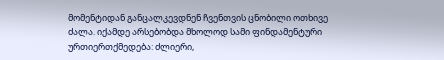მომენტიდან განცალკევდნენ ჩვენთვის ცნობილი ოთხივე ძალა. იქამდე არსებობდა მხოლოდ სამი ფინდამენტური ურთიერთქმედება: ძლიერი,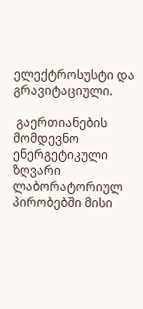ელექტროსუსტი და გრავიტაციული.

 გაერთიანების მომდევნო ენერგეტიკული ზღვარი ლაბორატორიულ პირობებში მისი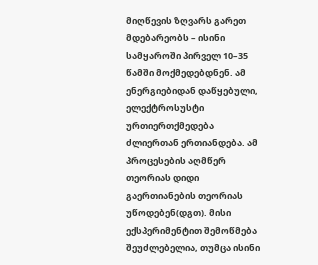მიღწევის ზღვარს გარეთ მდებარეობს – ისინი სამყაროში პირველ 10–35 წამში მოქმედებდნენ. ამ ენერგიებიდან დაწყებული, ელექტროსუსტი ურთიერთქმედება ძლიერთან ერთიანდება. ამ პროცესების აღმწერ თეორიას დიდი გაერთიანების თეორიას უწოდებენ(დგთ). მისი ექსპერიმენტით შემოწმება შეუძლებელია, თუმცა ისინი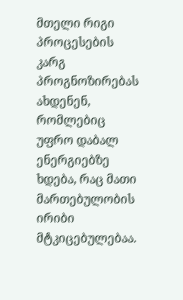მთელი რიგი პროცესების კარგ პროგნოზირებას ახდენენ, რომლებიც უფრო დაბალ ენერგიებზე ხდება, რაც მათი მართებულობის ირიბი მტკიცებულებაა.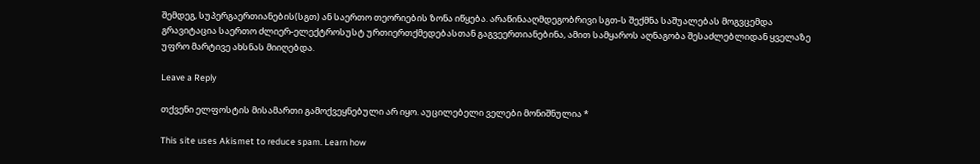შემდეგ, სუპერგაერთიანების(სგთ) ან საერთო თეორიების ზონა იწყება. არაწინააღმდეგობრივი სგთ-ს შექმნა საშუალებას მოგვცემდა გრავიტაცია საერთო ძლიერ-ელექტროსუსტ ურთიერთქმედებასთან გაგვეერთიანებინა, ამით სამყაროს აღნაგობა შესაძლებლიდან ყველაზე უფრო მარტივე ახსნას მიიღებდა.

Leave a Reply

თქვენი ელფოსტის მისამართი გამოქვეყნებული არ იყო. აუცილებელი ველები მონიშნულია *

This site uses Akismet to reduce spam. Learn how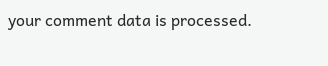your comment data is processed.